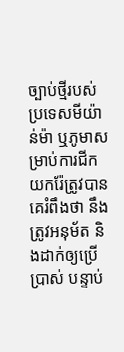ច្បាប់ថ្មីរបស់ប្រទេសមីយ៉ាន់ម៉ា ឬភូមាសម្រាប់ការជីកយករ៉ែត្រូវបានគេរំពឹងថា នឹងត្រូវអនុម័ត និងដាក់ឲ្យប្រើប្រាស់ បន្ទាប់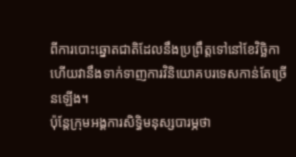ពីការបោះឆ្នោតជាតិដែលនឹងប្រព្រឹត្តទៅនៅខែវិច្ឆិកា ហើយវានឹងទាក់ទាញការវិនិយោគបរទេសកាន់តែច្រើនឡើង។
ប៉ុន្តែក្រុមអង្គការសិទ្ធិមនុស្សបារម្ភថា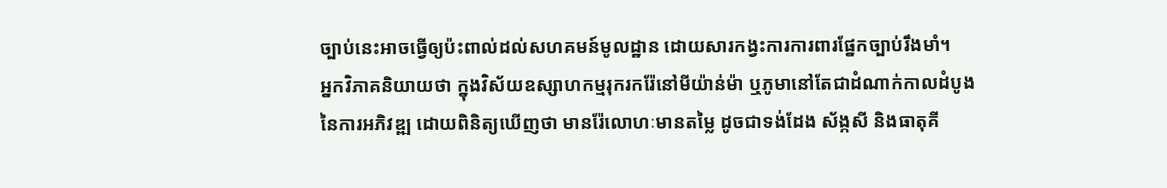ច្បាប់នេះអាចធ្វើឲ្យប៉ះពាល់ដល់សហគមន៍មូលដ្ឋាន ដោយសារកង្វះការការពារផ្នែកច្បាប់រឹងមាំ។
អ្នកវិភាគនិយាយថា ក្នុងវិស័យឧស្សាហកម្មរុករករ៉ែនៅមីយ៉ាន់ម៉ា ឬភូមានៅតែជាដំណាក់កាលដំបូងនៃការអភិវឌ្ឍ ដោយពិនិត្យឃើញថា មានរ៉ែលោហៈមានតម្លៃ ដូចជាទង់ដែង ស័ង្កសី និងធាតុគី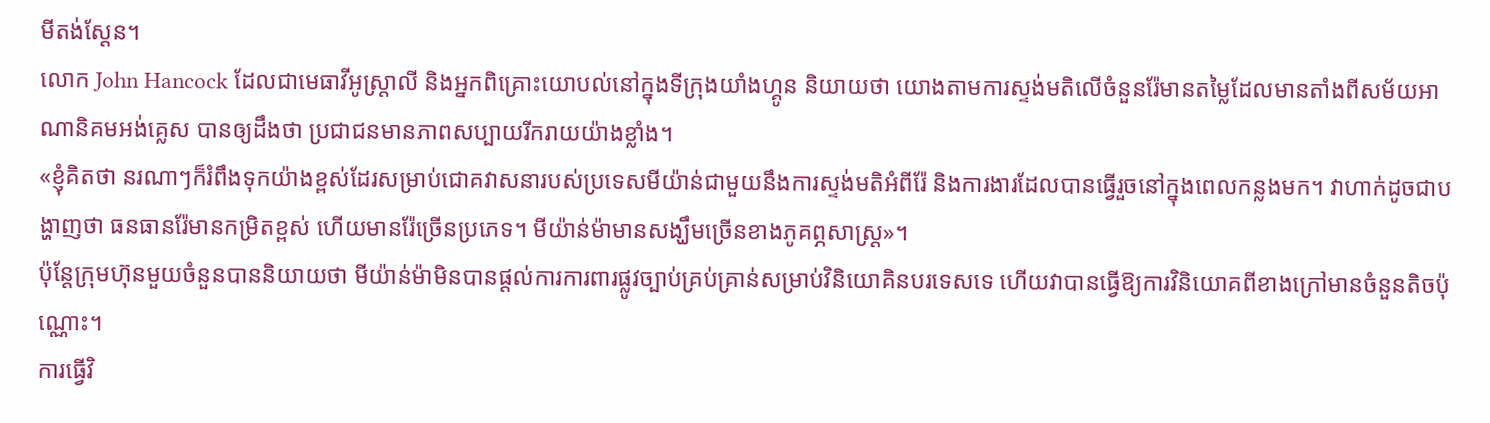មីតង់ស្តែន។
លោក John Hancock ដែលជាមេធាវីអូស្រ្តាលី និងអ្នកពិគ្រោះយោបល់នៅក្នុងទីក្រុងយាំងហ្គូន និយាយថា យោងតាមការស្ទង់មតិលើចំនួនរ៉ែមានតម្លៃដែលមានតាំងពីសម័យអាណានិគមអង់គ្លេស បានឲ្យដឹងថា ប្រជាជនមានភាពសប្បាយរីករាយយ៉ាងខ្លាំង។
«ខ្ញុំគិតថា នរណាៗក៏រំពឹងទុកយ៉ាងខ្ពស់ដែរសម្រាប់ជោគវាសនារបស់ប្រទេសមីយ៉ាន់ជាមួយនឹងការស្ទង់មតិអំពីរ៉ែ និងការងារដែលបានធ្វើរួចនៅក្នុងពេលកន្លងមក។ វាហាក់ដូចជាបង្ហាញថា ធនធានរ៉ែមានកម្រិតខ្ពស់ ហើយមានរ៉ែច្រើនប្រភេទ។ មីយ៉ាន់ម៉ាមានសង្ឃឹមច្រើនខាងភូគព្ភសាស្ត្រ»។
ប៉ុន្តែក្រុមហ៊ុនមួយចំនួនបាននិយាយថា មីយ៉ាន់ម៉ាមិនបានផ្តល់ការការពារផ្លូវច្បាប់គ្រប់គ្រាន់សម្រាប់វិនិយោគិនបរទេសទេ ហើយវាបានធ្វើឱ្យការវិនិយោគពីខាងក្រៅមានចំនួនតិចប៉ុណ្ណោះ។
ការធ្វើវិ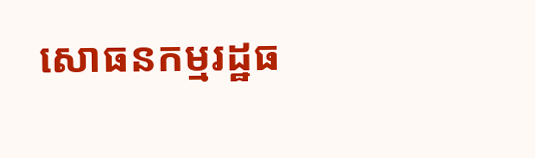សោធនកម្មរដ្ឋធ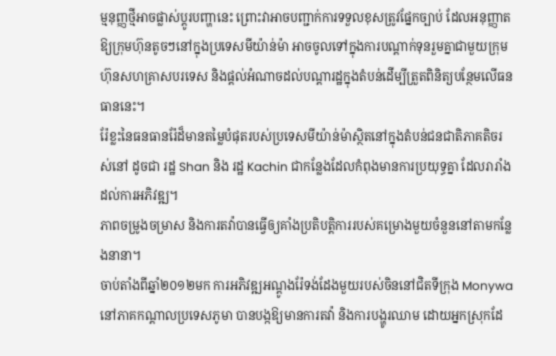ម្មនុញ្ញថ្មីអាចផ្លាស់ប្តូរបញ្ហានេះ ព្រោះវាអាចបញ្ជាក់ការទទួលខុសត្រូវផ្នែកច្បាប់ ដែលអនុញ្ញាតឱ្យក្រុមហ៊ុនតូចៗនៅក្នុងប្រទេសមីយ៉ាន់ម៉ា អាចចូលទៅក្នុងការបណ្ដាក់ទុនរួមគ្នាជាមួយក្រុមហ៊ុនសហគ្រាសបរទេស និងផ្តល់អំណាចដល់បណ្តារដ្ឋក្នុងតំបន់ដើម្បីត្រួតពិនិត្យបន្ថែមលើធនធាននេះ។
រ៉ែខ្លះនៃធនធានរ៉ែដ៏មានតម្លៃបំផុតរបស់ប្រទេសមីយ៉ាន់ម៉ាស្ថិតនៅក្នុងតំបន់ជនជាតិភាគតិចរស់នៅ ដូចជា រដ្ឋ Shan និង រដ្ឋ Kachin ជាកន្លែងដែលកំពុងមានការប្រយុទ្ធគ្នា ដែលរារាំងដល់ការអភិវឌ្ឍ។
ភាពចម្រូងចម្រាស និងការតវ៉ាបានធ្វើឲ្យគាំងប្រតិបត្តិការរបស់គម្រោងមួយចំនួននៅតាមកន្លែងនានា។
ចាប់តាំងពីឆ្នាំ២០១២មក ការអភិវឌ្ឍអណ្តូងរ៉ែទង់ដែងមួយរបស់ចិននៅជិតទីក្រុង Monywa នៅភាគកណ្តាលប្រទេសភូមា បានបង្កឱ្យមានការតវ៉ា និងការបង្ហូរឈាម ដោយអ្នកស្រុកដែ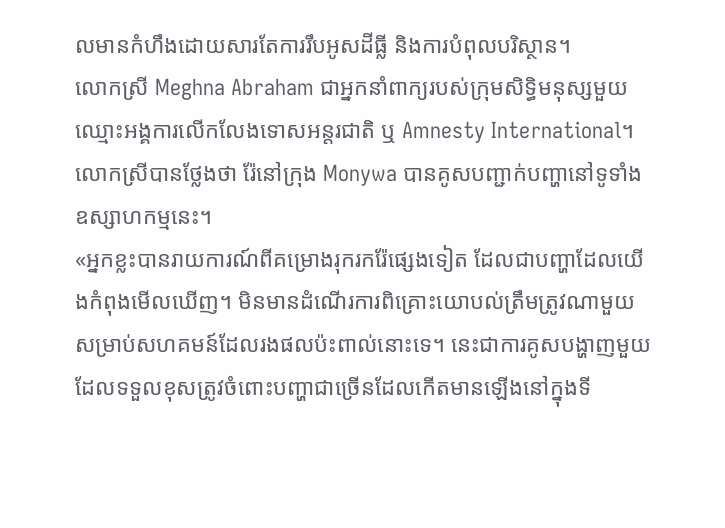លមានកំហឹងដោយសារតែការរឹបអូសដីធ្លី និងការបំពុលបរិស្ថាន។
លោកស្រី Meghna Abraham ជាអ្នកនាំពាក្យរបស់ក្រុមសិទ្ធិមនុស្សមួយឈ្មោះអង្គការលើកលែងទោសអន្តរជាតិ ឬ Amnesty International។ លោកស្រីបានថ្លែងថា រ៉ែនៅក្រុង Monywa បានគូសបញ្ជាក់បញ្ហានៅទូទាំងឧស្សាហកម្មនេះ។
«អ្នកខ្លះបានរាយការណ៍ពីគម្រោងរុករករ៉ែផ្សេងទៀត ដែលជាបញ្ហាដែលយើងកំពុងមើលឃើញ។ មិនមានដំណើរការពិគ្រោះយោបល់ត្រឹមត្រូវណាមួយសម្រាប់សហគមន៍ដែលរងផលប៉ះពាល់នោះទេ។ នេះជាការគូសបង្ហាញមួយដែលទទួលខុសត្រូវចំពោះបញ្ហាជាច្រើនដែលកើតមានឡើងនៅក្នុងទី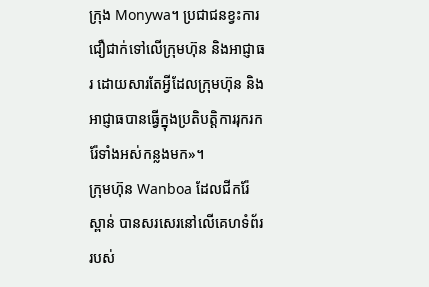ក្រុង Monywa។ ប្រជាជនខ្វះការជឿជាក់ទៅលើក្រុមហ៊ុន និងអាជ្ញាធរ ដោយសារតែអ្វីដែលក្រុមហ៊ុន និងអាជ្ញាធបានធ្វើក្នុងប្រតិបត្តិការរុករករ៉ែទាំងអស់កន្លងមក»។
ក្រុមហ៊ុន Wanboa ដែលជីករ៉ែស្ពាន់ បានសរសេរនៅលើគេហទំព័ររបស់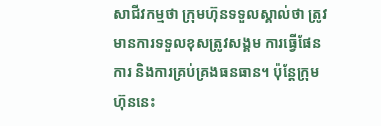សាជីវកម្មថា ក្រុមហ៊ុនទទួលស្គាល់ថា ត្រូវមានការទទួលខុសត្រូវសង្គម ការធ្វើផែនការ និងការគ្រប់គ្រងធនធាន។ ប៉ុន្តែក្រុមហ៊ុននេះ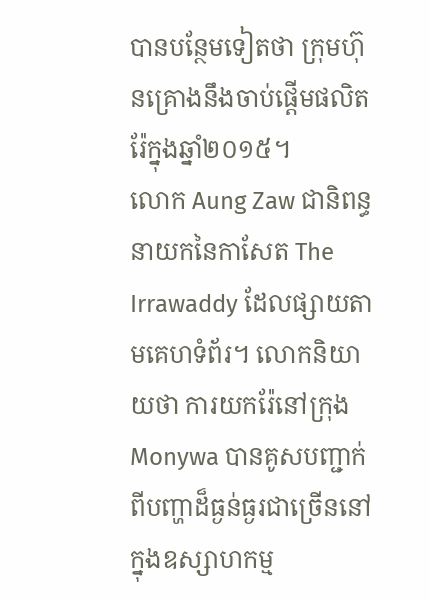បានបន្ថែមទៀតថា ក្រុមហ៊ុនគ្រោងនឹងចាប់ផ្តើមផលិតរ៉ែក្នុងឆ្នាំ២០១៥។
លោក Aung Zaw ជានិពន្ធនាយកនៃកាសែត The Irrawaddy ដែលផ្សាយតាមគេហទំព័រ។ លោកនិយាយថា ការយករ៉ែនៅក្រុង Monywa បានគូសបញ្ជាក់ពីបញ្ហាដ៏ធ្ងន់ធ្ងរជាច្រើននៅក្នុងឧស្សាហកម្ម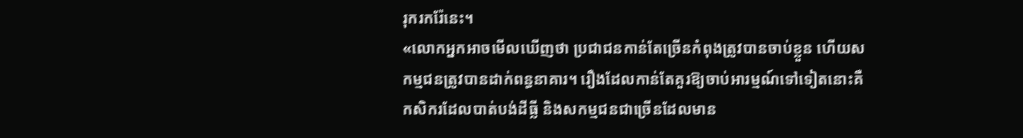រុករករ៉ែនេះ។
«លោកអ្នកអាចមើលឃើញថា ប្រជាជនកាន់តែច្រើនកំពុងត្រូវបានចាប់ខ្លួន ហើយសកម្មជនត្រូវបានដាក់ពន្ធនាគារ។ រឿងដែលកាន់តែគួរឱ្យចាប់អារម្មណ៍ទៅទៀតនោះគឺកសិករដែលបាត់បង់ដីធ្លី និងសកម្មជនជាច្រើនដែលមាន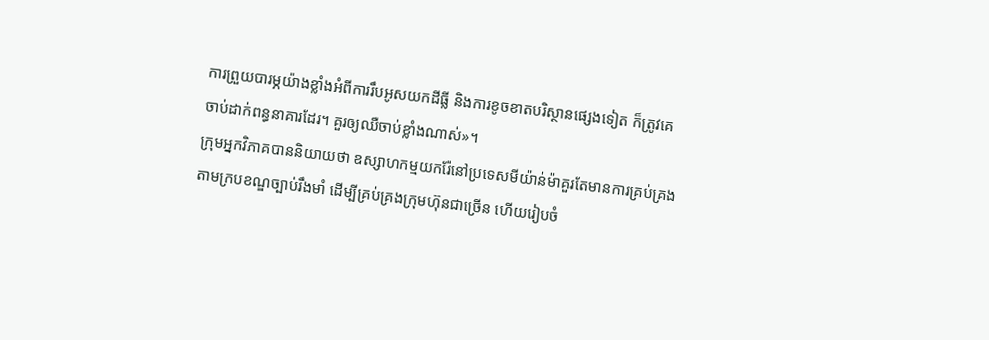ការព្រួយបារម្ភយ៉ាងខ្លាំងអំពីការរឹបអូសយកដីធ្លី និងការខូចខាតបរិស្ថានផ្សេងទៀត ក៏ត្រូវគេចាប់ដាក់ពន្ធនាគារដែរ។ គួរឲ្យឈឺចាប់ខ្លាំងណាស់»។
ក្រុមអ្នកវិភាគបាននិយាយថា ឧស្សាហកម្មយករ៉ែនៅប្រទេសមីយ៉ាន់ម៉ាគួរតែមានការគ្រប់គ្រងតាមក្របខណ្ឌច្បាប់រឹងមាំ ដើម្បីគ្រប់គ្រងក្រុមហ៊ុនជាច្រើន ហើយរៀបចំ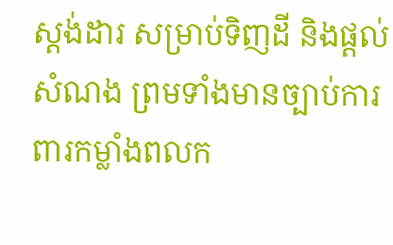ស្តង់ដារ សម្រាប់ទិញដី និងផ្ដល់សំណង ព្រមទាំងមានច្បាប់ការពារកម្លាំងពលក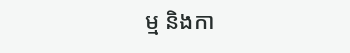ម្ម និងកា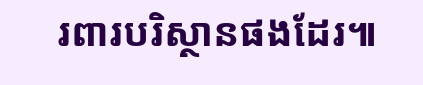រពារបរិស្ថានផងដែរ៕